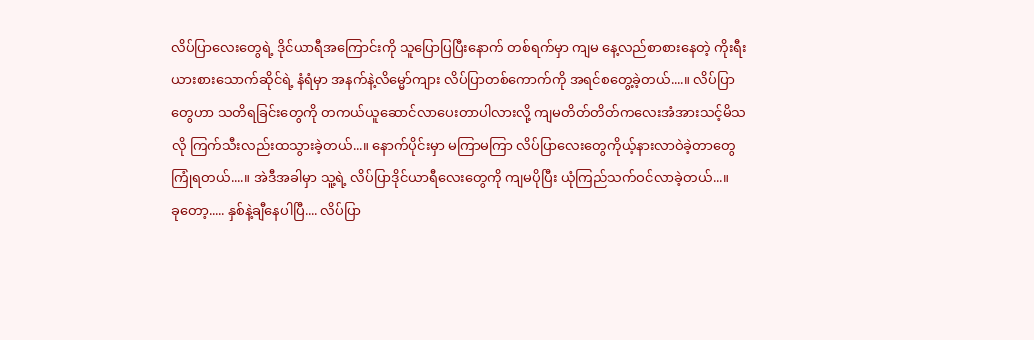လိပ်ပြာလေးတွေရဲ့ ဒိုင်ယာရီအကြောင်းကို သူပြောပြပြီးနောက် တစ်ရက်မှာ ကျမ နေ့လည်စာစားနေတဲ့ ကိုးရီးယားစားသောက်ဆိုင်ရဲ့ နံရံမှာ အနက်နဲ့လိမ္မော်ကျား လိပ်ပြာတစ်ကောက်ကို အရင်စတွေ့ခဲ့တယ်....။ လိပ်ပြာတွေဟာ သတိရခြင်းတွေကို တကယ်ယူဆောင်လာပေးတာပါလားလို့ ကျမတိတ်တိတ်ကလေးအံအားသင့်မိသလို ကြက်သီးလည်းထသွားခဲ့တယ်...။ နောက်ပိုင်းမှာ မကြာမကြာ လိပ်ပြာလေးတွေကိုယ့်နားလာဝဲခဲ့တာတွေကြုံရတယ်....။ အဲဒီအခါမှာ သူ့ရဲ့ လိပ်ပြာဒိုင်ယာရီလေးတွေကို ကျမပိုပြီး ယုံကြည်သက်ဝင်လာခဲ့တယ်...။
ခုတော့..... နှစ်နဲ့ချီနေပါပြီ.... လိပ်ပြာ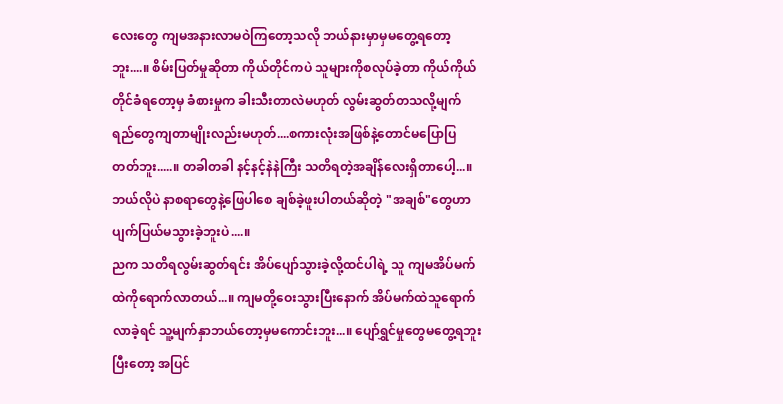လေးတွေ ကျမအနားလာမဝဲကြတော့သလို ဘယ်နားမှာမှမတွေ့ရတော့ဘူး....။ စိမ်းပြတ်မှုဆိုတာ ကိုယ်တိုင်ကပဲ သူများကိုစလုပ်ခဲ့တာ ကိုယ်ကိုယ်တိုင်ခံရတော့မှ ခံစားမှုက ခါးသီးတာလဲမဟုတ် လွမ်းဆွတ်တသလို့မျက်ရည်တွေကျတာမျိုးလည်းမဟုတ်....စကားလုံးအဖြစ်နဲ့တောင်မပြောပြတတ်ဘူး.....။ တခါတခါ နင့်နင့်နဲနဲကြီး သတိရတဲ့အချိန်လေးရှိတာပေါ့...။ ဘယ်လိုပဲ နာစရာတွေနဲ့ဖြေပါစေ ချစ်ခဲ့ဖူးပါတယ်ဆိုတဲ့ "အချစ်"တွေဟာ ပျက်ပြယ်မသွားခဲ့ဘူးပဲ....။
ညက သတိရလွမ်းဆွတ်ရင်း အိပ်ပျော်သွားခဲ့လို့ထင်ပါရဲ့ သူ ကျမအိပ်မက်ထဲကိုရောက်လာတယ်...။ ကျမတို့ဝေးသွားပြီးနောက် အိပ်မက်ထဲသူရောက်လာခဲ့ရင် သူ့မျက်နှာဘယ်တော့မှမကောင်းဘူး...။ ပျော်ရွှင်မှုတွေမတွေ့ရဘူး ပြီးတော့ အပြင်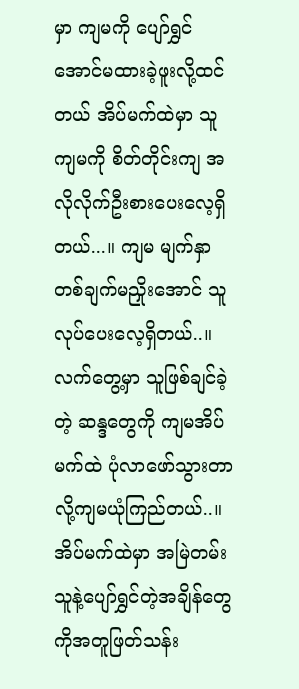မှာ ကျမကို ပျော်ရွှင်အောင်မထားခဲ့ဖူးလို့ထင်တယ် အိပ်မက်ထဲမှာ သူကျမကို စိတ်တိုင်းကျ အလိုလိုက်ဦးစားပေးလေ့ရှိတယ်...။ ကျမ မျက်နှာတစ်ချက်မညှိုးအောင် သူလုပ်ပေးလေ့ရှိတယ်..။ လက်တွေ့မှာ သူဖြစ်ချင်ခဲ့တဲ့ ဆန္ဒတွေကို ကျမအိပ်မက်ထဲ ပုံလာဖော်သွားတာလို့ကျမယုံကြည်တယ်..။ အိပ်မက်ထဲမှာ အမြဲတမ်း သူနဲ့ပျော်ရွှင်တဲ့အချိန်တွေကိုအတူဖြတ်သန်း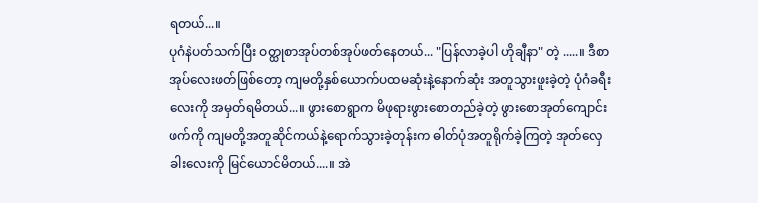ရတယ်...။
ပုဂံနဲပတ်သက်ပြီး ဝတ္ထုစာအုပ်တစ်အုပ်ဖတ်နေတယ်... "ပြန်လာခဲ့ပါ ဟိုချီနာ" တဲ့ .....။ ဒီစာအုပ်လေးဖတ်ဖြစ်တော့ ကျမတို့နှစ်ယောက်ပထမဆုံးနဲ့နောက်ဆုံး အတူသွားဖူးခဲ့တဲ့ ပုံဂံခရီးလေးကို အမှတ်ရမိတယ်...။ ဖွားစောရွာက မိဖုရားဖွားစောတည်ခဲ့တဲ့ ဖွားစောအုတ်ကျောင်းဖက်ကို ကျမတို့အတူဆိုင်ကယ်နဲ့ရောက်သွားခဲ့တုန်းက ဓါတ်ပုံအတူရိုက်ခဲ့ကြတဲ့ အုတ်လှေခါးလေးကို မြင်ယောင်မိတယ်....။ အဲ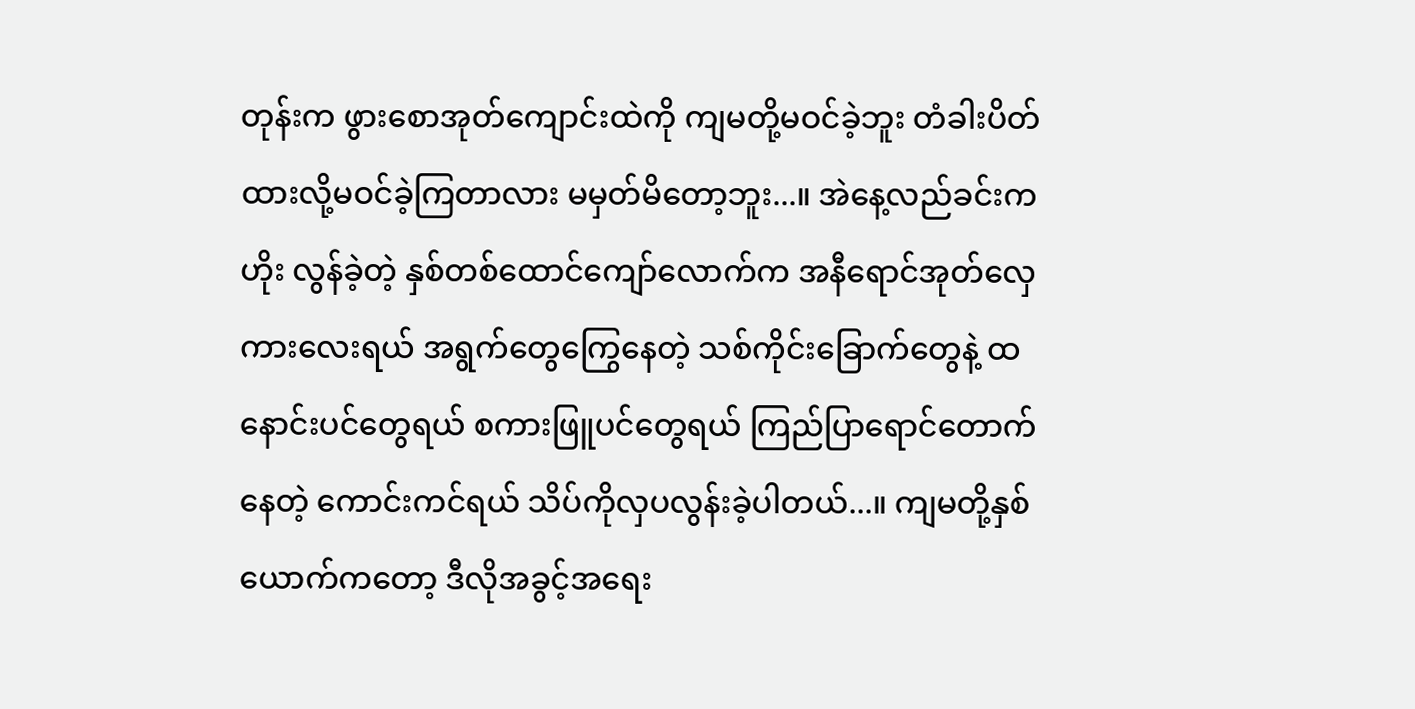တုန်းက ဖွားစောအုတ်ကျောင်းထဲကို ကျမတို့မဝင်ခဲ့ဘူး တံခါးပိတ်ထားလို့မဝင်ခဲ့ကြတာလား မမှတ်မိတော့ဘူး...။ အဲနေ့လည်ခင်းက ဟိုး လွန်ခဲ့တဲ့ နှစ်တစ်ထောင်ကျော်လောက်က အနီရောင်အုတ်လှေကားလေးရယ် အရွက်တွေကြွေနေတဲ့ သစ်ကိုင်းခြောက်တွေနဲ့ ထနောင်းပင်တွေရယ် စကားဖြူပင်တွေရယ် ကြည်ပြာရောင်တောက်နေတဲ့ ကောင်းကင်ရယ် သိပ်ကိုလှပလွန်းခဲ့ပါတယ်...။ ကျမတို့နှစ်ယောက်ကတော့ ဒီလိုအခွင့်အရေး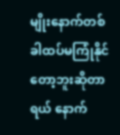မျိုးနောက်တစ်ခါထပ်မကြုံနိုင်တော့ဘူးဆိုတာရယ် နောက်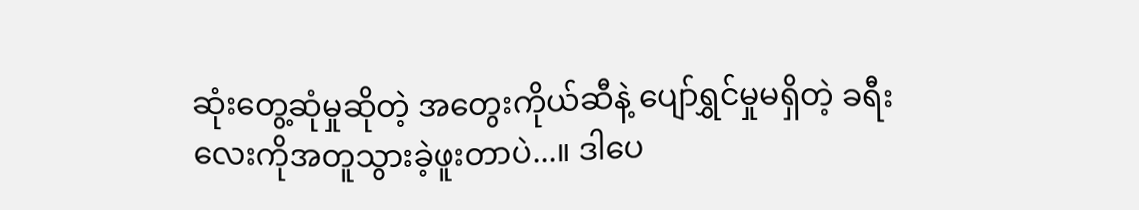ဆုံးတွေ့ဆုံမှုဆိုတဲ့ အတွေးကိုယ်ဆီနဲ့ ပျော်ရွှင်မှုမရှိတဲ့ ခရီးလေးကိုအတူသွားခဲ့ဖူးတာပဲ...။ ဒါပေ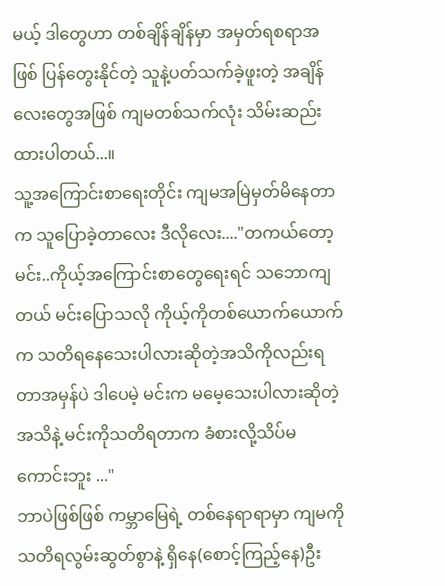မယ့် ဒါတွေဟာ တစ်ချိန်ချိန်မှာ အမှတ်ရစရာအဖြစ် ပြန်တွေးနိုင်တဲ့ သူနဲ့ပတ်သက်ခဲ့ဖူးတဲ့ အချိန်လေးတွေအဖြစ် ကျမတစ်သက်လုံး သိမ်းဆည်းထားပါတယ်...။
သူ့အကြောင်းစာရေးတိုင်း ကျမအမြဲမှတ်မိနေတာက သူပြောခဲ့တာလေး ဒီလိုလေး...."တကယ်တော့ မင်း..ကိုယ့်အကြောင်းစာတွေရေးရင် သဘောကျတယ် မင်းပြောသလို ကိုယ့်ကိုတစ်ယောက်ယောက်က သတိရနေသေးပါလားဆိုတဲ့အသိကိုလည်းရတာအမှန်ပဲ ဒါပေမဲ့ မင်းက မမေ့သေးပါလားဆိုတဲ့အသိနဲ့ မင်းကိုသတိရတာက ခံစားလို့သိပ်မကောင်းဘူး ..."
ဘာပဲဖြစ်ဖြစ် ကမ္ဘာမြေရဲ့ တစ်နေရာရာမှာ ကျမကို သတိရလွမ်းဆွတ်စွာနဲ့ ရှိနေ(စောင့်ကြည့်နေ)ဦး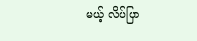မယ့် လိပ်ပြာ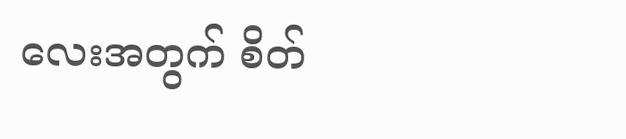လေးအတွက် စိတ်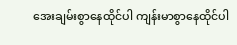အေးချမ်းစွာနေထိုင်ပါ ကျန်းမာစွာနေထိုင်ပါ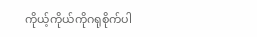ကိုယ့်ကိုယ်ကိုဂရုစိုက်ပါ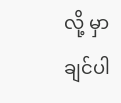လို့ မှာချင်ပါ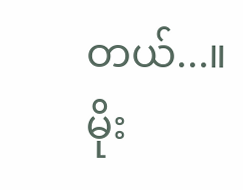တယ်...။
မိုး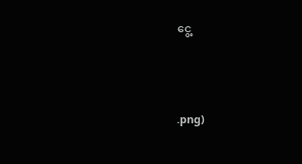ငွေ့




.png)